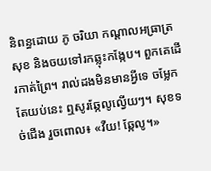និពន្ធដោយ ភូ ចរិយា កណ្តាលអធ្រាត្រ សុខ និងចយទៅរកឆ្លុះកង្កែប។ ពួកគេដើរកាត់ព្រៃ។ រាល់ដងមិនមានអ្វីទេ ចម្លែកតែយប់នេះ ឮសូរឆ្កែលូល្វើយៗ។ សុខទច់ជើង រួចពោល៖ «វឺយ! ឆ្កែលូ។»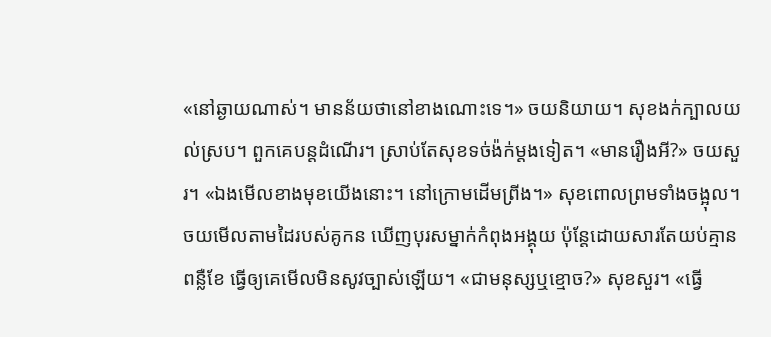«នៅឆ្ងាយណាស់។ មានន័យថានៅខាងណោះទេ។» ចយនិយាយ។ សុខងក់ក្បាលយល់ស្រប។ ពួកគេបន្តដំណើរ។ ស្រាប់តែសុខទច់ង៉ក់ម្តងទៀត។ «មានរឿងអី?» ចយសួរ។ «ឯងមើលខាងមុខយើងនោះ។ នៅក្រោមដើមព្រីង។» សុខពោលព្រមទាំងចង្អុល។ ចយមើលតាមដៃរបស់គូកន ឃើញបុរសម្នាក់កំពុងអង្គុយ ប៉ុន្តែដោយសារតែយប់គ្មានពន្លឺខែ ធ្វើឲ្យគេមើលមិនសូវច្បាស់ឡើយ។ «ជាមនុស្សឬខ្មោច?» សុខសួរ។ «ធ្វើ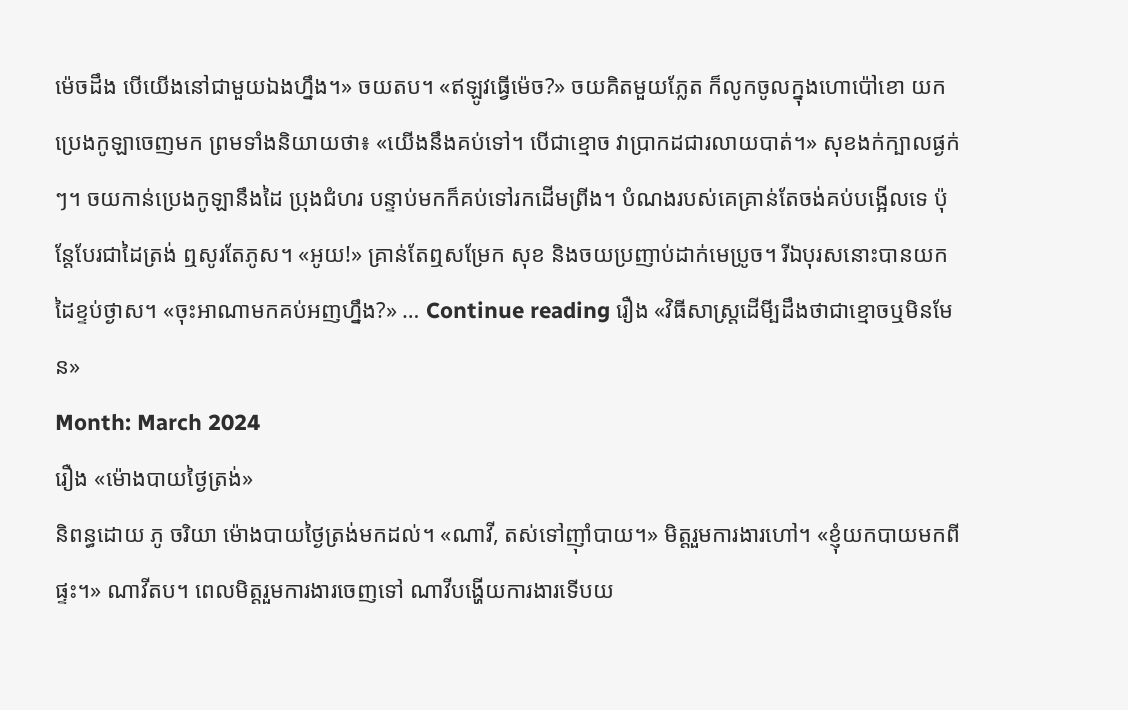ម៉េចដឹង បើយើងនៅជាមួយឯងហ្នឹង។» ចយតប។ «ឥឡូវធ្វើម៉េច?» ចយគិតមួយភ្លែត ក៏លូកចូលក្នុងហោប៉ៅខោ យកប្រេងកូឡាចេញមក ព្រមទាំងនិយាយថា៖ «យើងនឹងគប់ទៅ។ បើជាខ្មោច វាប្រាកដជារលាយបាត់។» សុខងក់ក្បាលផ្ងក់ៗ។ ចយកាន់ប្រេងកូឡានឹងដៃ ប្រុងជំហរ បន្ទាប់មកក៏គប់ទៅរកដើមព្រីង។ បំណងរបស់គេគ្រាន់តែចង់គប់បង្អើលទេ ប៉ុន្តែបែរជាដៃត្រង់ ឮសូរតែភូស។ «អូយ!» គ្រាន់តែឮសម្រែក សុខ និងចយប្រញាប់ដាក់មេប្រូច។ រីឯបុរសនោះបានយកដៃខ្ទប់ថ្ងាស។ «ចុះអាណាមកគប់អញហ្នឹង?» … Continue reading រឿង «វិធីសាស្រ្តដើមី្បដឹងថាជាខ្មោចឬមិនមែន»
Month: March 2024
រឿង «ម៉ោងបាយថ្ងៃត្រង់»
និពន្ធដោយ ភូ ចរិយា ម៉ោងបាយថ្ងៃត្រង់មកដល់។ «ណាវី, តស់ទៅញ៉ាំបាយ។» មិត្តរួមការងារហៅ។ «ខ្ញុំយកបាយមកពីផ្ទះ។» ណាវីតប។ ពេលមិត្តរួមការងារចេញទៅ ណាវីបង្ហើយការងារទើបយ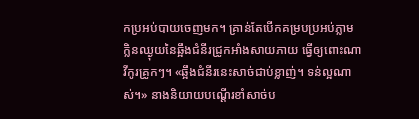កប្រអប់បាយចេញមក។ គ្រាន់តែបើកគម្របប្រអប់ភ្លាម ក្លិនឈ្ងុយនៃឆ្អឹងជំនីរជ្រូកអាំងសាយភាយ ធ្វើឲ្យពោះណាវីកូរគ្រូកៗ។ «ឆ្អឹងជំនីរនេះសាច់ជាប់ខ្លាញ់។ ទន់ល្អណាស់។» នាងនិយាយបណ្តើរខាំសាច់ប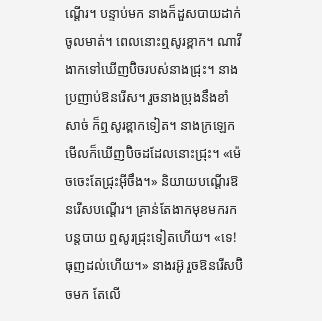ណ្តើរ។ បន្ទាប់មក នាងក៏ដួសបាយដាក់ចូលមាត់។ ពេលនោះឮសូរខ្ពាក។ ណាវីងាកទៅឃើញប៊ិចរបស់នាងជ្រុះ។ នាងប្រញាប់ឱនរើស។ រួចនាងប្រុងនឹងខាំសាច់ ក៏ឮសូរខ្ពាកទៀត។ នាងក្រឡេកមើលក៏ឃើញប៊ិចដដែលនោះជ្រុះ។ «ម៉េចចេះតែជ្រុះអ៊ីចឹង។» និយាយបណ្តើរឱនរើសបណ្តើរ។ គ្រាន់តែងាកមុខមករកបន្តបាយ ឮសូរជ្រុះទៀតហើយ។ «ទេ! ធុញដល់ហើយ។» នាងរអ៊ូ រួចឱនរើសប៊ិចមក តែលើ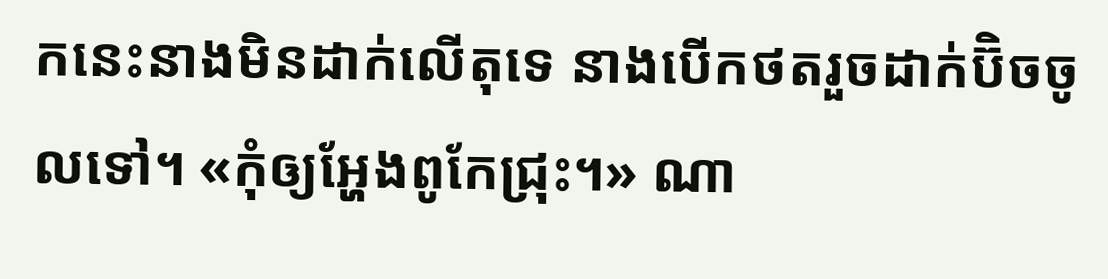កនេះនាងមិនដាក់លើតុទេ នាងបើកថតរួចដាក់ប៊ិចចូលទៅ។ «កុំឲ្យអ្ហែងពូកែជ្រុះ។» ណា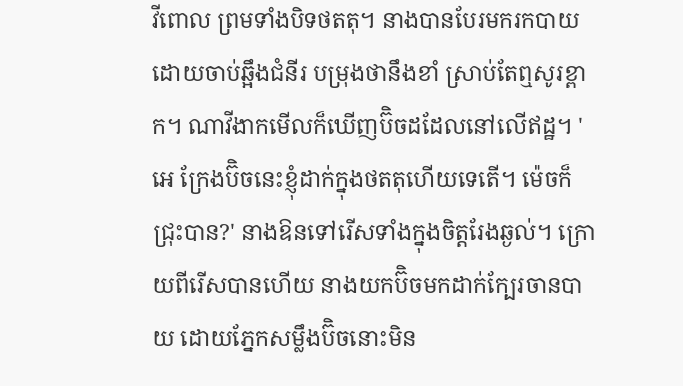វីពោល ព្រមទាំងបិទថតតុ។ នាងបានបែរមករកបាយ ដោយចាប់ឆ្អឹងជំនីរ បម្រុងថានឹងខាំ ស្រាប់តែឮសូរខ្ពាក។ ណាវីងាកមើលក៏ឃើញប៊ិចដដែលនៅលើឥដ្ឋ។ 'អេ ក្រែងប៊ិចនេះខ្ញុំដាក់ក្នុងថតតុហើយទេតើ។ ម៉េចក៏ជ្រុះបាន?' នាងឱនទៅរើសទាំងក្នុងចិត្តរែងឆ្ងល់។ ក្រោយពីរើសបានហើយ នាងយកប៊ិចមកដាក់ក្បែរចានបាយ ដោយភ្នែកសម្លឹងប៊ិចនោះមិន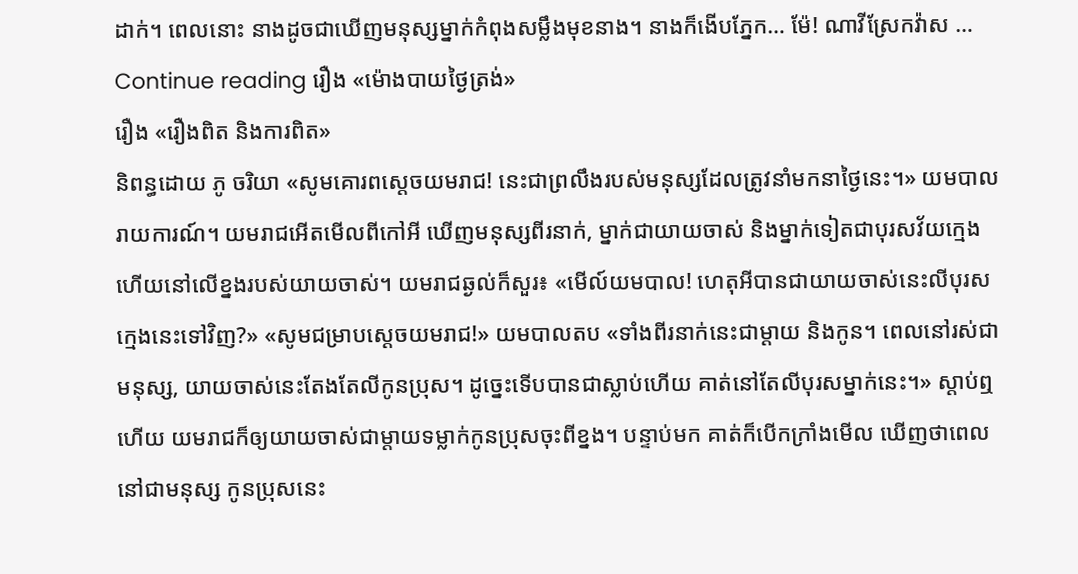ដាក់។ ពេលនោះ នាងដូចជាឃើញមនុស្សម្នាក់កំពុងសម្លឹងមុខនាង។ នាងក៏ងើបភ្នែក… ម៉ែ! ណាវីស្រែកវ៉ាស … Continue reading រឿង «ម៉ោងបាយថ្ងៃត្រង់»
រឿង «រឿងពិត និងការពិត»
និពន្ធដោយ ភូ ចរិយា «សូមគោរពស្តេចយមរាជ! នេះជាព្រលឹងរបស់មនុស្សដែលត្រូវនាំមកនាថ្ងៃនេះ។» យមបាលរាយការណ៍។ យមរាជអើតមើលពីកៅអី ឃើញមនុស្សពីរនាក់, ម្នាក់ជាយាយចាស់ និងម្នាក់ទៀតជាបុរសវ័យក្មេងហើយនៅលើខ្នងរបស់យាយចាស់។ យមរាជឆ្ងល់ក៏សួរ៖ «មើល៍យមបាល! ហេតុអីបានជាយាយចាស់នេះលីបុរសក្មេងនេះទៅវិញ?» «សូមជម្រាបស្តេចយមរាជ!» យមបាលតប «ទាំងពីរនាក់នេះជាម្តាយ និងកូន។ ពេលនៅរស់ជាមនុស្ស, យាយចាស់នេះតែងតែលីកូនប្រុស។ ដូច្នេះទើបបានជាស្លាប់ហើយ គាត់នៅតែលីបុរសម្នាក់នេះ។» ស្តាប់ឮហើយ យមរាជក៏ឲ្យយាយចាស់ជាម្តាយទម្លាក់កូនប្រុសចុះពីខ្នង។ បន្ទាប់មក គាត់ក៏បើកក្រាំងមើល ឃើញថាពេលនៅជាមនុស្ស កូនប្រុសនេះ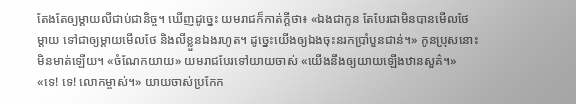តែងតែឲ្យម្តាយលីជាប់ជានិច្ច។ ឃើញដូច្នេះ យមរាជក៏កាត់ក្តីថា៖ «ឯងជាកូន តែបែរជាមិនបានមើលថែម្តាយ ទៅជាឲ្យម្តាយមើលថែ និងលីខ្លួនឯងរហូត។ ដូច្នេះយើងឲ្យឯងចុះនរកប្រាំបួនជាន់។» កូនប្រុសនោះមិនមាត់ឡើយ។ «ចំណែកយាយ» យមរាជបែរទៅយាយចាស់ «យើងនឹងឲ្យយាយឡើងឋានសួគ៌។» «ទេ! ទេ! លោកម្ចាស់។» យាយចាស់ប្រកែក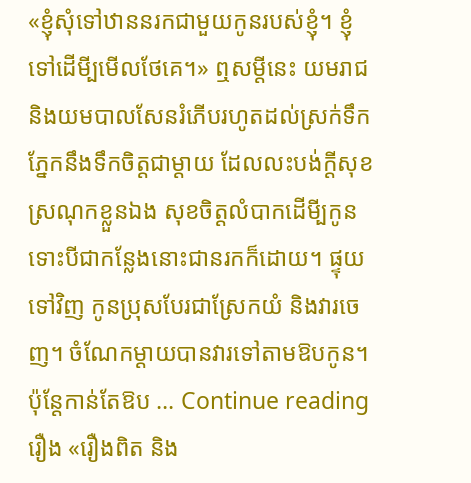«ខ្ញុំសុំទៅឋាននរកជាមួយកូនរបស់ខ្ញុំ។ ខ្ញុំទៅដើមី្បមើលថែគេ។» ឮសម្តីនេះ យមរាជ និងយមបាលសែនរំភើបរហូតដល់ស្រក់ទឹកភ្នែកនឹងទឹកចិត្តជាម្តាយ ដែលលះបង់ក្តីសុខស្រណុកខ្លួនឯង សុខចិត្តលំបាកដើមី្បកូន ទោះបីជាកន្លែងនោះជានរកក៏ដោយ។ ផ្ទុយទៅវិញ កូនប្រុសបែរជាស្រែកយំ និងវារចេញ។ ចំណែកម្តាយបានវារទៅតាមឱបកូន។ ប៉ុន្តែកាន់តែឱប … Continue reading រឿង «រឿងពិត និង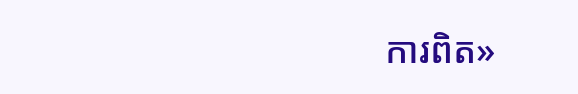ការពិត»